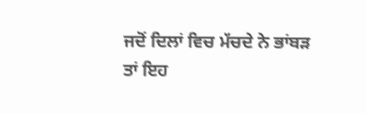ਜਦੋਂ ਦਿਲਾਂ ਵਿਚ ਮੱਚਦੇ ਨੇ ਭਾਂਬੜ
ਤਾਂ ਇਹ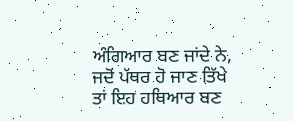ਅੰਗਿਆਰ ਬਣ ਜਾਂਦੇ ਨੇ,
ਜਦੋਂ ਪੱਥਰ ਹੋ ਜਾਣ ਤਿੱਖੇ
ਤਾਂ ਇਹ ਹਥਿਆਰ ਬਣ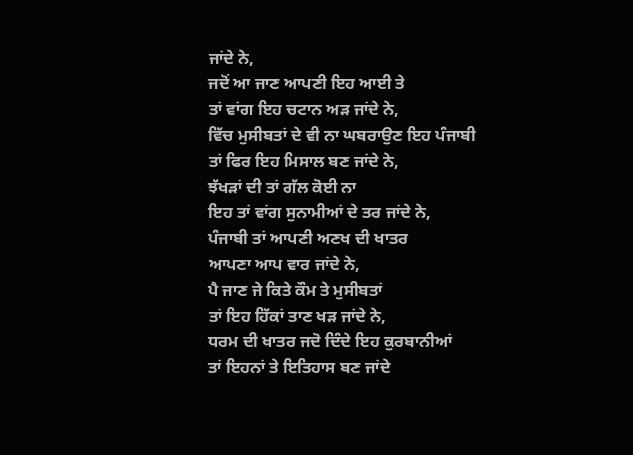ਜਾਂਦੇ ਨੇ,
ਜਦੋਂ ਆ ਜਾਣ ਆਪਣੀ ਇਹ ਆਈ ਤੇ
ਤਾਂ ਵਾਂਗ ਇਹ ਚਟਾਨ ਅੜ ਜਾਂਦੇ ਨੇ,
ਵਿੱਚ ਮੁਸੀਬਤਾਂ ਦੇ ਵੀ ਨਾ ਘਬਰਾਉਣ ਇਹ ਪੰਜਾਬੀ
ਤਾਂ ਫਿਰ ਇਹ ਮਿਸਾਲ ਬਣ ਜਾਂਦੇ ਨੇ,
ਝੱਖੜਾਂ ਦੀ ਤਾਂ ਗੱਲ ਕੋਈ ਨਾ
ਇਹ ਤਾਂ ਵਾਂਗ ਸੁਨਾਮੀਆਂ ਦੇ ਤਰ ਜਾਂਦੇ ਨੇ,
ਪੰਜਾਬੀ ਤਾਂ ਆਪਣੀ ਅਣਖ ਦੀ ਖਾਤਰ
ਆਪਣਾ ਆਪ ਵਾਰ ਜਾਂਦੇ ਨੇ,
ਪੈ ਜਾਣ ਜੇ ਕਿਤੇ ਕੌਮ ਤੇ ਮੁਸੀਬਤਾਂ
ਤਾਂ ਇਹ ਹਿੱਕਾਂ ਤਾਣ ਖੜ ਜਾਂਦੇ ਨੇ,
ਧਰਮ ਦੀ ਖਾਤਰ ਜਦੋ ਦਿੰਦੇ ਇਹ ਕੁਰਬਾਨੀਆਂ
ਤਾਂ ਇਹਨਾਂ ਤੇ ਇਤਿਹਾਸ ਬਣ ਜਾਂਦੇ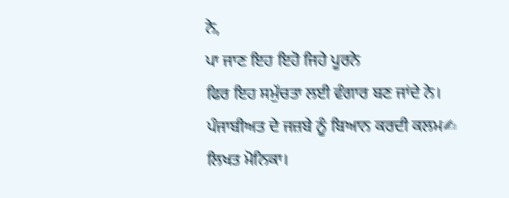ਨੇ,
ਪਾ ਜਾਣ ਇਹ ਇਹੋ ਜਿਹੇ ਪੂਰਨੇ
ਫਿਰ ਇਹ ਸਮੁੱਚਤਾ ਲਈ ਵੰਗਾਰ ਬਣ ਜਾਂਦੇ ਨੇ।
ਪੰਜਾਬੀਅਤ ਦੇ ਜਜ਼ਬੇ ਨੂੰ ਬਿਆਨ ਕਰਦੀ ਕਲਮ✍
ਲਿਖਤ ਮੋਨਿਕਾ।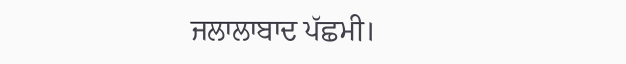ਜਲਾਲਾਬਾਦ ਪੱਛਮੀ।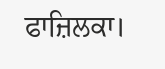ਫਾਜ਼ਿਲਕਾ।